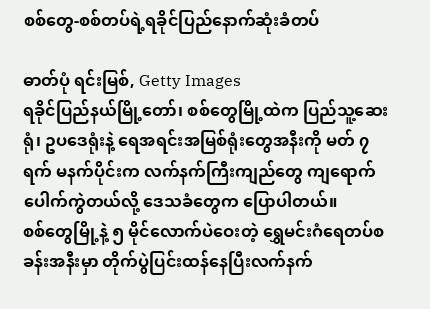စစ်တွေ-စစ်တပ်ရဲ့ရခိုင်ပြည်နောက်ဆုံးခံတပ်

ဓာတ်ပုံ ရင်းမြစ်, Getty Images
ရခိုင်ပြည်နယ်မြို့တော်၊ စစ်တွေမြို့ထဲက ပြည်သူ့ဆေးရုံ၊ ဥပဒေရုံးနဲ့ ရေအရင်းအမြစ်ရုံးတွေအနီးကို မတ် ၇ ရက် မနက်ပိုင်းက လက်နက်ကြီးကျည်တွေ ကျရောက်ပေါက်ကွဲတယ်လို့ ဒေသခံတွေက ပြောပါတယ်။
စစ်တွေမြို့နဲ့ ၅ မိုင်လောက်ပဲဝေးတဲ့ ရွှေမင်းဂံရေတပ်စခန်းအနီးမှာ တိုက်ပွဲပြင်းထန်နေပြီးလက်နက်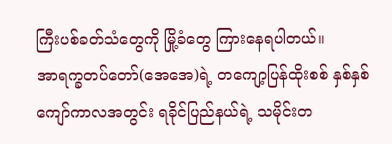ကြီးပစ်ခတ်သံတွေကို မြို့ခံတွေ ကြားနေရပါတယ်။
အာရက္ခတပ်တော်(အေအေ)ရဲ့ တကျော့ပြန်ထိုးစစ် နှစ်နှစ်ကျော်ကာလအတွင်း ရခိုင်ပြည်နယ်ရဲ့ သမိုင်းတ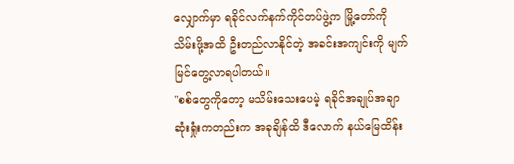လျှောက်မှာ ရခိုင်လက်နက်ကိုင်တပ်ဖွဲ့က မြို့တော်ကို သိမ်းဖို့အထိ ဦးတည်လာနိုင်တဲ့ အခင်းအကျင်းကို မျက်မြင်တွေ့လာရပါတယ်။
"စစ်တွေကိုတော့ မသိမ်းသေးပေမဲ့ ရခိုင်အချုပ်အချာ ဆုံးရှုံးကတည်းက အခုချိန်ထိ ဒီလောက် နယ်မြေထိန်း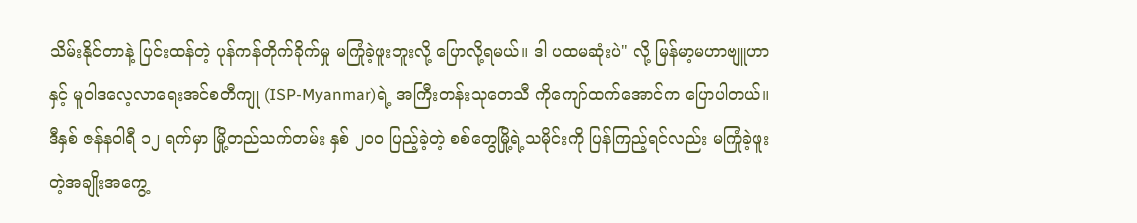သိမ်းနိုင်တာနဲ့ ပြင်းထန်တဲ့ ပုန်ကန်တိုက်ခိုက်မှု မကြုံခဲ့ဖူးဘူးလို့ ပြောလို့ရမယ်။ ဒါ ပထမဆုံးပဲ" လို့ မြန်မာ့မဟာဗျူဟာနှင့် မူဝါဒလေ့လာရေးအင်စတီကျု (ISP-Myanmar)ရဲ့ အကြီးတန်းသုတေသီ ကိုကျော်ထက်အောင်က ပြောပါတယ်။
ဒီနှစ် ဇန်နဝါရီ ၁၂ ရက်မှာ မြို့တည်သက်တမ်း နှစ် ၂၀၀ ပြည့်ခဲ့တဲ့ စစ်တွေမြို့ရဲ့သမိုင်းကို ပြန်ကြည့်ရင်လည်း မကြုံခဲ့ဖူးတဲ့အချိုးအကွေ့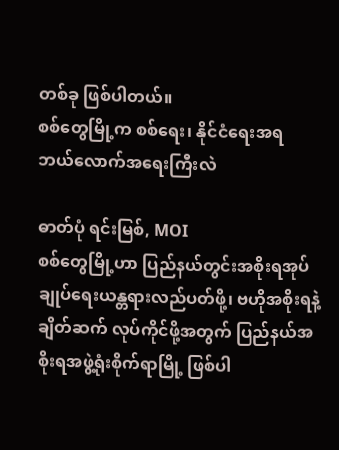တစ်ခု ဖြစ်ပါတယ်။
စစ်တွေမြို့က စစ်ရေး၊ နိုင်ငံရေးအရ ဘယ်လောက်အရေးကြီးလဲ

ဓာတ်ပုံ ရင်းမြစ်, MOI
စစ်တွေမြို့ဟာ ပြည်နယ်တွင်းအစိုးရအုပ်ချုပ်ရေးယန္တရားလည်ပတ်ဖို့၊ ဗဟိုအစိုးရနဲ့ ချိတ်ဆက် လုပ်ကိုင်ဖို့အတွက် ပြည်နယ်အစိုးရအဖွဲ့ရုံးစိုက်ရာမြို့ ဖြစ်ပါ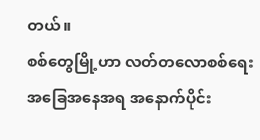တယ်။
စစ်တွေမြို့ဟာ လတ်တလောစစ်ရေးအခြေအနေအရ အနောက်ပိုင်း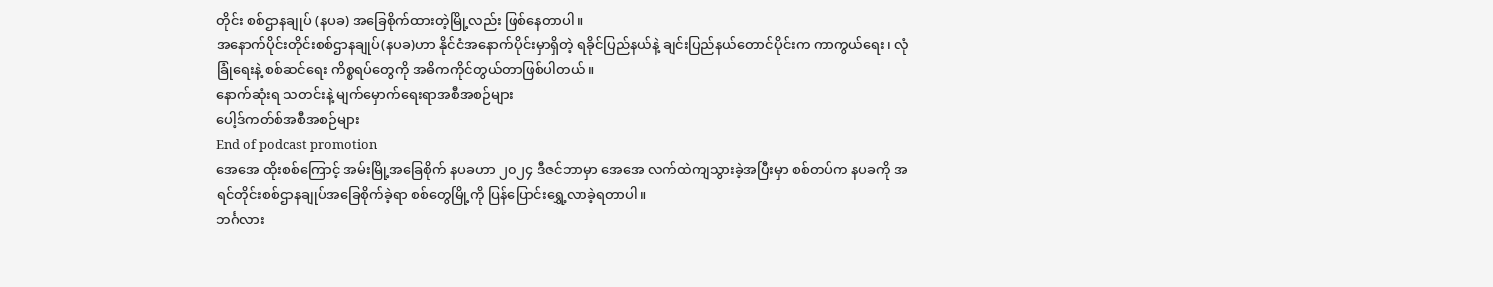တိုင်း စစ်ဌာနချုပ် (နပခ) အခြေစိုက်ထားတဲ့မြို့လည်း ဖြစ်နေတာပါ။
အနောက်ပိုင်းတိုင်းစစ်ဌာနချုပ်(နပခ)ဟာ နိုင်ငံအနောက်ပိုင်းမှာရှိတဲ့ ရခိုင်ပြည်နယ်နဲ့ ချင်းပြည်နယ်တောင်ပိုင်းက ကာကွယ်ရေး၊ လုံခြုံရေးနဲ့ စစ်ဆင်ရေး ကိစ္စရပ်တွေကို အဓိကကိုင်တွယ်တာဖြစ်ပါတယ်။
နောက်ဆုံးရ သတင်းနဲ့ မျက်မှောက်ရေးရာအစီအစဉ်များ
ပေါ့ဒ်ကတ်စ်အစီအစဉ်များ
End of podcast promotion
အေအေ ထိုးစစ်ကြောင့် အမ်းမြို့အခြေစိုက် နပခဟာ ၂၀၂၄ ဒီဇင်ဘာမှာ အေအေ လက်ထဲကျသွားခဲ့အပြီးမှာ စစ်တပ်က နပခကို အရင်တိုင်းစစ်ဌာနချုပ်အခြေစိုက်ခဲ့ရာ စစ်တွေမြို့ကို ပြန်ပြောင်းရွှေ့လာခဲ့ရတာပါ။
ဘင်္ဂလား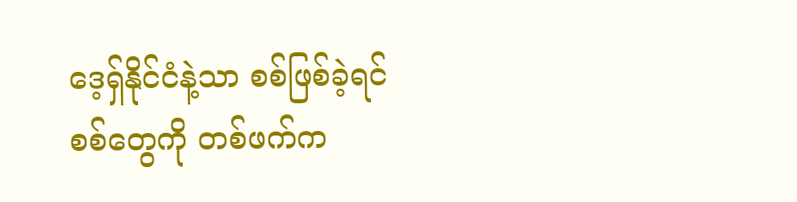ဒေ့ရှ်နိုင်ငံနဲ့သာ စစ်ဖြစ်ခဲ့ရင် စစ်တွေကို တစ်ဖက်က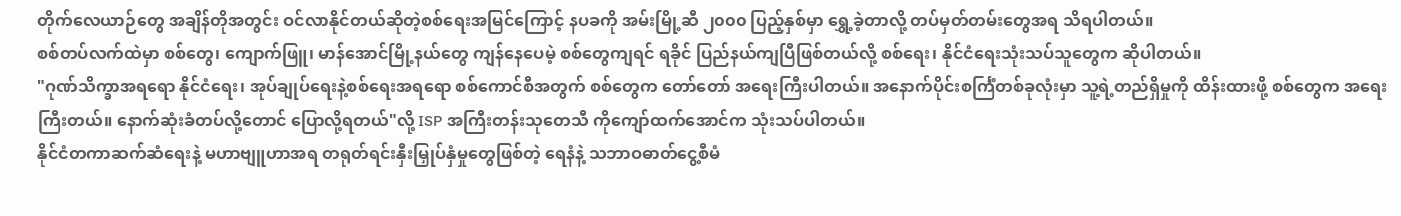တိုက်လေယာဉ်တွေ အချိန်တိုအတွင်း ဝင်လာနိုင်တယ်ဆိုတဲ့စစ်ရေးအမြင်ကြောင့် နပခကို အမ်းမြို့ဆီ ၂၀၀၀ ပြည့်နှစ်မှာ ရွှေ့ခဲ့တာလို့ တပ်မှတ်တမ်းတွေအရ သိရပါတယ်။
စစ်တပ်လက်ထဲမှာ စစ်တွေ၊ ကျောက်ဖြူ၊ မာန်အောင်မြို့နယ်တွေ ကျန်နေပေမဲ့ စစ်တွေကျရင် ရခိုင် ပြည်နယ်ကျပြီဖြစ်တယ်လို့ စစ်ရေး၊ နိုင်ငံရေးသုံးသပ်သူတွေက ဆိုပါတယ်။
"ဂုဏ်သိက္ခာအရရော နိုင်ငံရေး၊ အုပ်ချုပ်ရေးနဲ့စစ်ရေးအရရော စစ်ကောင်စီအတွက် စစ်တွေက တော်တော် အရေးကြီးပါတယ်။ အနောက်ပိုင်းစင်္ကြံတစ်ခုလုံးမှာ သူ့ရဲ့တည်ရှိမှုကို ထိန်းထားဖို့ စစ်တွေက အရေးကြီးတယ်။ နောက်ဆုံးခံတပ်လို့တောင် ပြောလို့ရတယ်"လို့ ISP အကြီးတန်းသုတေသီ ကိုကျော်ထက်အောင်က သုံးသပ်ပါတယ်။
နိုင်ငံတကာဆက်ဆံရေးနဲ့ မဟာဗျူဟာအရ တရုတ်ရင်းနှီးမြှုပ်နှံမှုတွေဖြစ်တဲ့ ရေနံနဲ့ သဘာဝဓာတ်ငွေ့စီမံ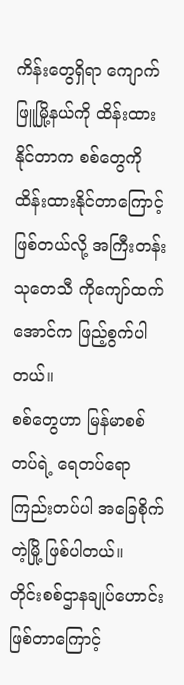ကိန်းတွေရှိရာ ကျောက်ဖြူမြို့နယ်ကို ထိန်းထားနိုင်တာက စစ်တွေကို ထိန်းထားနိုင်တာကြောင့်ဖြစ်တယ်လို့ အကြီးတန်းသုတေသီ ကိုကျော်ထက်အောင်က ဖြည့်စွက်ပါတယ်။
စစ်တွေဟာ မြန်မာစစ်တပ်ရဲ့ ရေတပ်ရော ကြည်းတပ်ပါ အခြေစိုက်တဲ့မြို့ ဖြစ်ပါတယ်။
တိုင်းစစ်ဌာနချုပ်ဟောင်းဖြစ်တာကြောင့်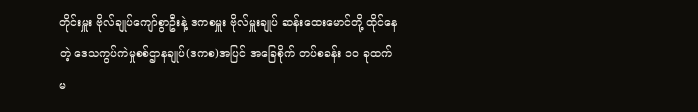တိုင်းမှူး ဗိုလ်ချုပ်ကျော်စွာဦးနဲ့ ဒကစမှူး ဗိုလ်မှူးချုပ် ဆန်းထေးမောင်တို့ ထိုင်နေတဲ့ ဒေသကွပ်ကဲမှုစစ်ဌာနချုပ်(ဒကစ)အပြင် အခြေစိုက် တပ်စခန်း ၁၀ ခုထက်မ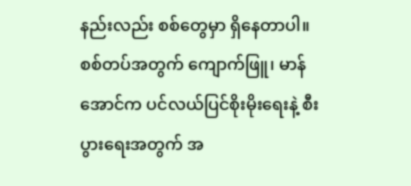နည်းလည်း စစ်တွေမှာ ရှိနေတာပါ။
စစ်တပ်အတွက် ကျောက်ဖြူ၊ မာန်အောင်က ပင်လယ်ပြင်စိုးမိုးရေးနဲ့ စီးပွားရေးအတွက် အ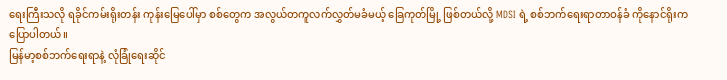ရေးကြီးသလို ရခိုင်ကမ်းရိုးတန်း ကုန်းမြေပေါ်မှာ စစ်တွေက အလွယ်တကူလက်လွှတ်မခံမယ့် ခြေကုတ်မြို့ ဖြစ်တယ်လို့ MDSI ရဲ့ စစ်ဘက်ရေးရာတာဝန်ခံ ကိုနောင်ရိုးက ပြောပါတယ်။
မြန်မာ့စစ်ဘက်ရေးရာနဲ့ လုံခြုံရေးဆိုင်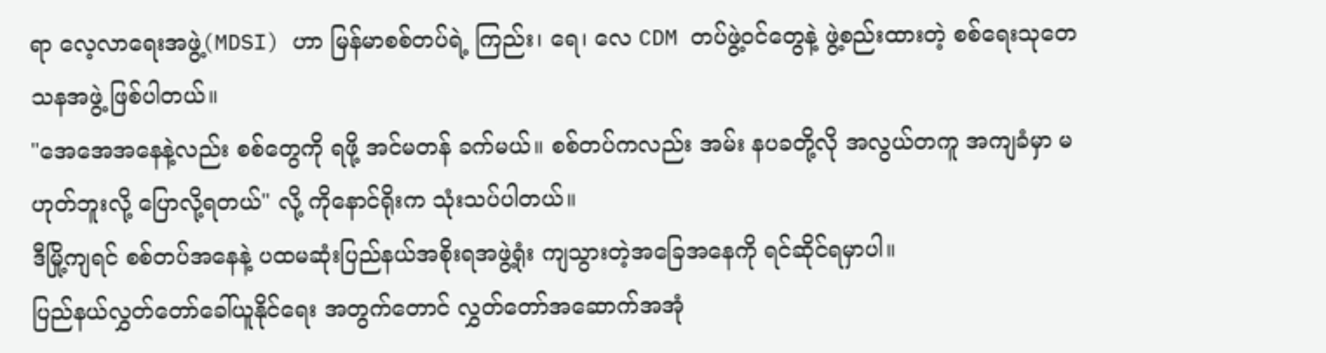ရာ လေ့လာရေးအဖွဲ့(MDSI) ဟာ မြန်မာစစ်တပ်ရဲ့ ကြည်း၊ ရေ၊ လေ CDM တပ်ဖွဲ့ဝင်တွေနဲ့ ဖွဲ့စည်းထားတဲ့ စစ်ရေးသုတေသနအဖွဲ့ ဖြစ်ပါတယ်။
"အေအေအနေနဲ့လည်း စစ်တွေကို ရဖို့ အင်မတန် ခက်မယ်။ စစ်တပ်ကလည်း အမ်း နပခတို့လို အလွယ်တကူ အကျခံမှာ မဟုတ်ဘူးလို့ ပြောလို့ရတယ်" လို့ ကိုနောင်ရိုးက သုံးသပ်ပါတယ်။
ဒီမြို့ကျရင် စစ်တပ်အနေနဲ့ ပထမဆုံးပြည်နယ်အစိုးရအဖွဲ့ရုံး ကျသွားတဲ့အခြေအနေကို ရင်ဆိုင်ရမှာပါ။
ပြည်နယ်လွှတ်တော်ခေါ်ယူနိုင်ရေး အတွက်တောင် လွှတ်တော်အဆောက်အအုံ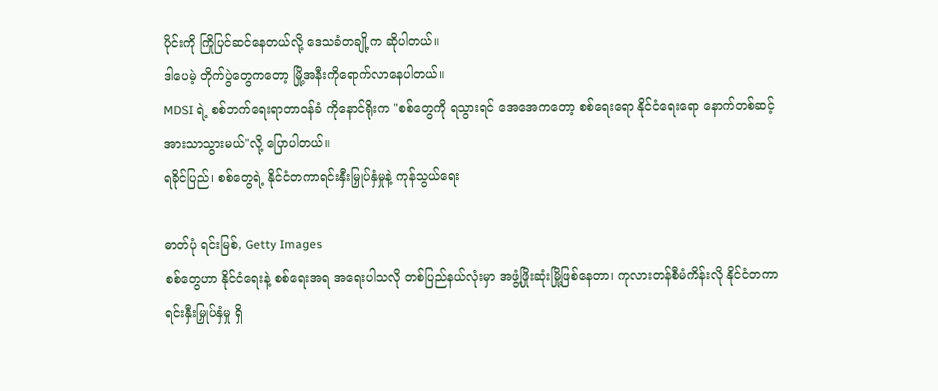ပိုင်းကို ကြိုပြင်ဆင်နေတယ်လို့ ဒေသခံတချို့က ဆိုပါတယ်။
ဒါပေမဲ့ တိုက်ပွဲတွေကတော့ မြို့အနီးကိုရောက်လာနေပါတယ်။
MDSI ရဲ့ စစ်ဘက်ရေးရာတာဝန်ခံ ကိုနောင်ရိုးက "စစ်တွေကို ရသွားရင် အေအေကတော့ စစ်ရေးရော နိုင်ငံရေးရော နောက်တစ်ဆင့် အားသာသွားမယ်"လို့ ပြောပါတယ်။
ရခိုင်ပြည်၊ စစ်တွေရဲ့ နိုင်ငံတကာရင်းနှီးမြှုပ်နှံမှုနဲ့ ကုန်သွယ်ရေး

ဓာတ်ပုံ ရင်းမြစ်, Getty Images
စစ်တွေဟာ နိုင်ငံရေးနဲ့ စစ်ရေးအရ အရေးပါသလို တစ်ပြည်နယ်လုံးမှာ အဖွံ့ဖြိုးဆုံးမြို့ဖြစ်နေတာ၊ ကုလားတန်စီမံကိန်းလို နိုင်ငံတကာရင်းနှီးမြှုပ်နှံမှု ရှိ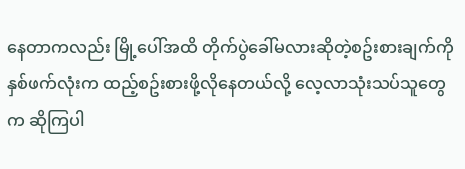နေတာကလည်း မြို့ပေါ်အထိ တိုက်ပွဲခေါ်မလားဆိုတဲ့စဥ်းစားချက်ကို နှစ်ဖက်လုံးက ထည့်စဥ်းစားဖို့လိုနေတယ်လို့ လေ့လာသုံးသပ်သူတွေက ဆိုကြပါ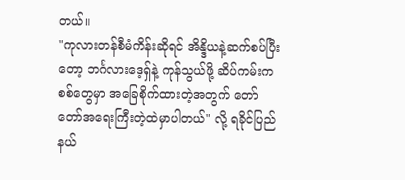တယ်။
"ကုလားတန်စီမံကိန်းဆိုရင် အိန္ဒိယနဲ့ဆက်စပ်ပြီးတော့ ဘင်္ဂလားဒေ့ရှ်နဲ့ ကုန်သွယ်ဖို့ ဆိပ်ကမ်းက စစ်တွေမှာ အခြေစိုက်ထားတဲ့အတွက် တော်တော်အရေးကြီးတဲ့ထဲမှာပါတယ်" လို့ ရခိုင်ပြည်နယ်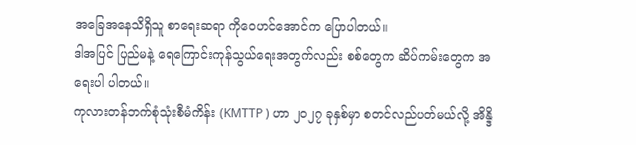အခြေအနေသိရှိသူ စာရေးဆရာ ကိုဝေဟင်အောင်က ပြောပါတယ်။
ဒါအပြင် ပြည်မနဲ့ ရေကြောင်းကုန်သွယ်ရေးအတွက်လည်း စစ်တွေက ဆိပ်ကမ်းတွေက အရေးပါ ပါတယ်။
ကုလားတန်ဘက်စုံသုံးစီမံကိန်း (KMTTP ) ဟာ ၂၀၂၇ ခုနှစ်မှာ စတင်လည်ပတ်မယ်လို့ အိန္ဒိ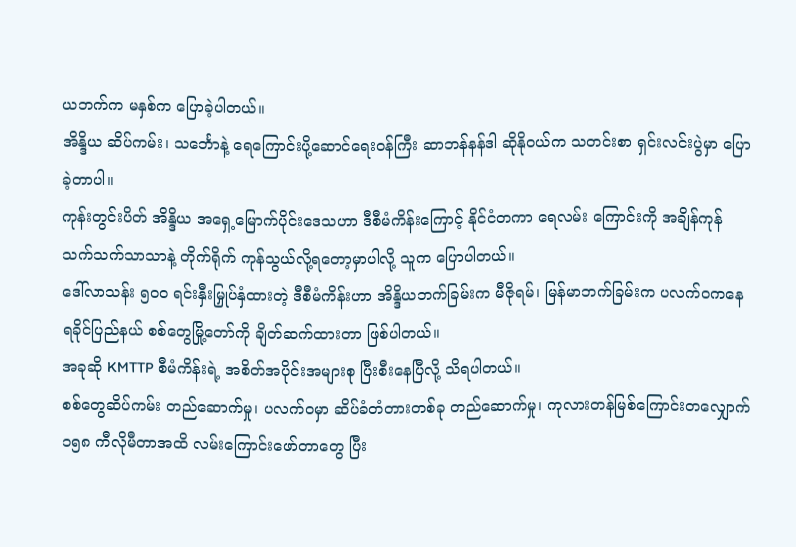ယဘက်က မနှစ်က ပြောခဲ့ပါတယ်။
အိန္ဒိယ ဆိပ်ကမ်း၊ သင်္ဘောနဲ့ ရေကြောင်းပို့ဆောင်ရေးဝန်ကြီး ဆာဘန်နန်ဒါ ဆိုနိုဝယ်က သတင်းစာ ရှင်းလင်းပွဲမှာ ပြောခဲ့တာပါ။
ကုန်းတွင်းပိတ် အိန္ဒိယ အရှေ့မြောက်ပိုင်းဒေသဟာ ဒီစီမံကိန်းကြောင့် နိုင်ငံတကာ ရေလမ်း ကြောင်းကို အချိန်ကုန် သက်သက်သာသာနဲ့ တိုက်ရိုက် ကုန်သွယ်လို့ရတော့မှာပါလို့ သူက ပြောပါတယ်။
ဒေါ်လာသန်း ၅၀၀ ရင်းနှီးမြှုပ်နှံထားတဲ့ ဒီစီမံကိန်းဟာ အိန္ဒိယဘက်ခြမ်းက မီဇိုရမ်၊ မြန်မာဘက်ခြမ်းက ပလက်ဝကနေ ရခိုင်ပြည်နယ် စစ်တွေမြို့တော်ကို ချိတ်ဆက်ထားတာ ဖြစ်ပါတယ်။
အခုဆို KMTTP စီမံကိန်းရဲ့ အစိတ်အပိုင်းအများစု ပြီးစီးနေပြီလို့ သိရပါတယ်။
စစ်တွေဆိပ်ကမ်း တည်ဆောက်မှု၊ ပလက်ဝမှာ ဆိပ်ခံတံတားတစ်ခု တည်ဆောက်မှု၊ ကုလားတန်မြစ်ကြောင်းတလျှောက် ၁၅၈ ကီလိုမီတာအထိ လမ်းကြောင်းဖော်တာတွေ ပြီး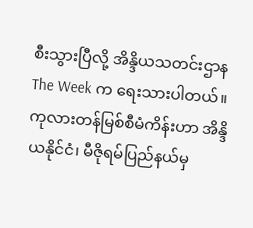စီးသွားပြီလို့ အိန္ဒိယသတင်းဌာန The Week က ရေးသားပါတယ်။
ကုလားတန်မြစ်စီမံကိန်းဟာ အိန္ဒိယနိုင်ငံ၊ မီဇိုရမ်ပြည်နယ်မှ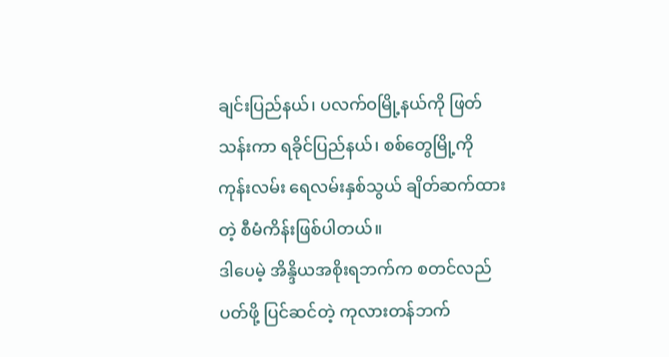ချင်းပြည်နယ်၊ ပလက်ဝမြို့နယ်ကို ဖြတ်သန်းကာ ရခိုင်ပြည်နယ်၊ စစ်တွေမြို့ကို ကုန်းလမ်း ရေလမ်းနှစ်သွယ် ချိတ်ဆက်ထားတဲ့ စီမံကိန်းဖြစ်ပါတယ်။
ဒါပေမဲ့ အိန္ဒိယအစိုးရဘက်က စတင်လည်ပတ်ဖို့ ပြင်ဆင်တဲ့ ကုလားတန်ဘက်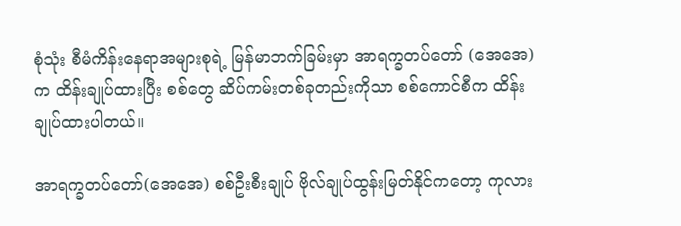စုံသုံး စီမံကိန်းနေရာအများစုရဲ့ မြန်မာဘက်ခြမ်းမှာ အာရက္ခတပ်တော် (အေအေ) က ထိန်းချုပ်ထားပြီး စစ်တွေ ဆိပ်ကမ်းတစ်ခုတည်းကိုသာ စစ်ကောင်စီက ထိန်းချုပ်ထားပါတယ်။

အာရက္ခတပ်တော်(အေအေ) စစ်ဦးစီးချုပ် ဗိုလ်ချုပ်ထွန်းမြတ်နိုင်ကတော့ ကုလား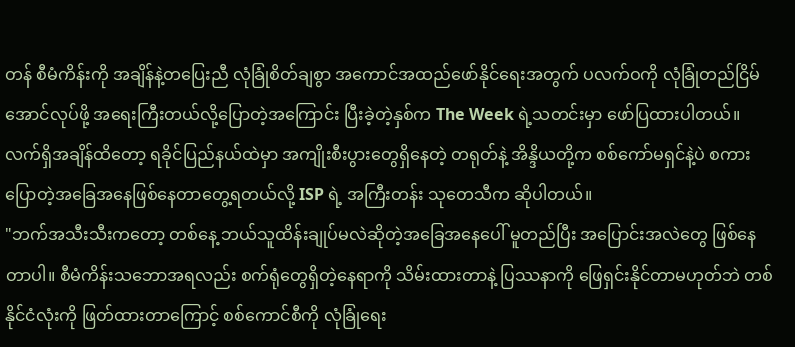တန် စီမံကိန်းကို အချိန်နဲ့တပြေးညီ လုံခြုံစိတ်ချစွာ အကောင်အထည်ဖော်နိုင်ရေးအတွက် ပလက်ဝကို လုံခြုံတည်ငြိမ်အောင်လုပ်ဖို့ အရေးကြီးတယ်လို့ပြောတဲ့အကြောင်း ပြီးခဲ့တဲ့နှစ်က The Week ရဲ့သတင်းမှာ ဖော်ပြထားပါတယ်။
လက်ရှိအချိန်ထိတော့ ရခိုင်ပြည်နယ်ထဲမှာ အကျိုးစီးပွားတွေရှိနေတဲ့ တရုတ်နဲ့ အိန္ဒိယတို့က စစ်ကော်မရှင်နဲ့ပဲ စကားပြောတဲ့အခြေအနေဖြစ်နေတာတွေ့ရတယ်လို့ ISP ရဲ့ အကြီးတန်း သုတေသီက ဆိုပါတယ်။
"ဘက်အသီးသီးကတော့ တစ်နေ့ ဘယ်သူထိန်းချုပ်မလဲဆိုတဲ့အခြေအနေပေါ် မူတည်ပြီး အပြောင်းအလဲတွေ ဖြစ်နေတာပါ။ စီမံကိန်းသဘောအရလည်း စက်ရုံတွေရှိတဲ့နေရာကို သိမ်းထားတာနဲ့ ပြဿနာကို ဖြေရှင်းနိုင်တာမဟုတ်ဘဲ တစ်နိုင်ငံလုံးကို ဖြတ်ထားတာကြောင့် စစ်ကောင်စီကို လုံခြုံရေး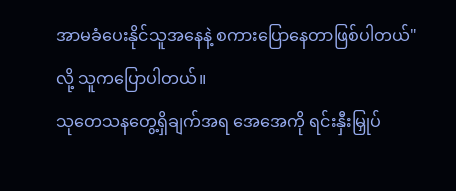အာမခံပေးနိုင်သူအနေနဲ့ စကားပြောနေတာဖြစ်ပါတယ်" လို့ သူကပြောပါတယ်။
သုတေသနတွေ့ရှိချက်အရ အေအေကို ရင်းနှီးမြှုပ်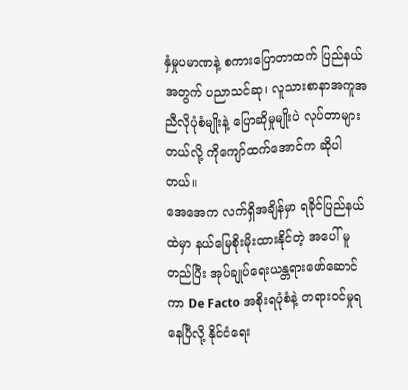နှံမှုပမာဏနဲ့ စကားပြောတာထက် ပြည်နယ်အတွက် ပညာသင်ဆု၊ လူသားစာနာအကူအညီလိုပုံစံမျိုးနဲ့ ပြောဆိုမှုမျိုးပဲ လုပ်တာများတယ်လို့ ကိုကျော်ထက်အောင်က ဆိုပါတယ်။
အေအေက လက်ရှိအချိန်မှာ ရခိုင်ပြည်နယ်ထဲမှာ နယ်မြေစိုးမိုးထားနိုင်တဲ့ အပေါ် မူတည်ပြီး အုပ်ချုပ်ရေးယန္တရားဖော်ဆောင်ကာ De Facto အစိုးရပုံစံနဲ့ တရားဝင်မှုရနေပြီလို့ နိုင်ငံရေး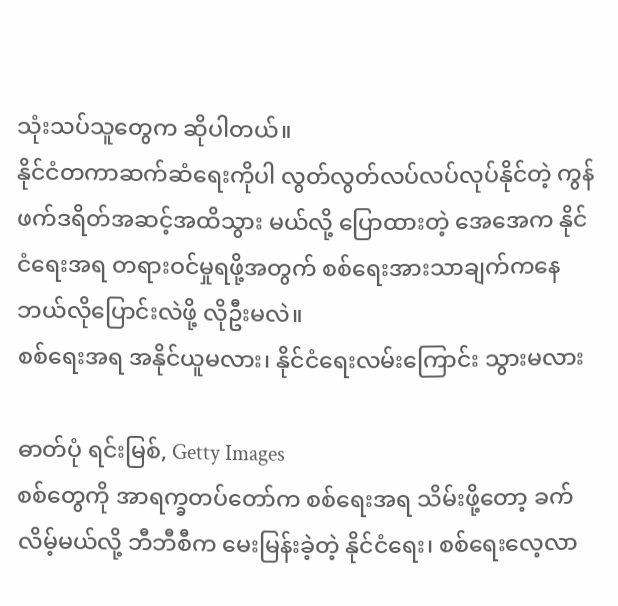သုံးသပ်သူတွေက ဆိုပါတယ်။
နိုင်ငံတကာဆက်ဆံရေးကိုပါ လွတ်လွတ်လပ်လပ်လုပ်နိုင်တဲ့ ကွန်ဖက်ဒရိတ်အဆင့်အထိသွား မယ်လို့ ပြောထားတဲ့ အေအေက နိုင်ငံရေးအရ တရားဝင်မှုရဖို့အတွက် စစ်ရေးအားသာချက်ကနေ ဘယ်လိုပြောင်းလဲဖို့ လိုဦးမလဲ။
စစ်ရေးအရ အနိုင်ယူမလား၊ နိုင်ငံရေးလမ်းကြောင်း သွားမလား

ဓာတ်ပုံ ရင်းမြစ်, Getty Images
စစ်တွေကို အာရက္ခတပ်တော်က စစ်ရေးအရ သိမ်းဖို့တော့ ခက်လိမ့်မယ်လို့ ဘီဘီစီက မေးမြန်းခဲ့တဲ့ နိုင်ငံရေး၊ စစ်ရေးလေ့လာ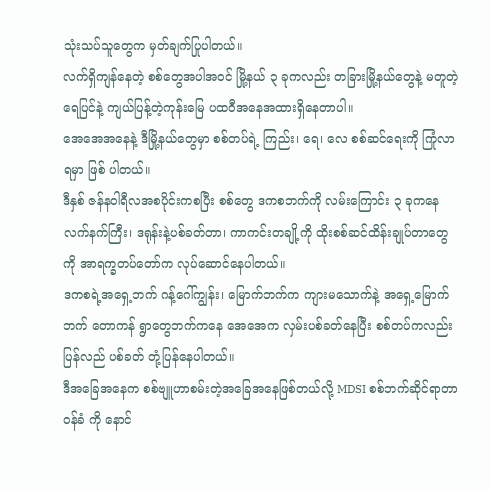သုံးသပ်သူတွေက မှတ်ချက်ပြုပါတယ်။
လက်ရှိကျန်နေတဲ့ စစ်တွေအပါအဝင် မြို့နယ် ၃ ခုကလည်း တခြားမြို့နယ်တွေနဲ့ မတူတဲ့ ရေပြင်နဲ့ ကျယ်ပြန့်တဲ့ကုန်းမြေ ပထဝီအနေအထားရှိနေတာပါ။
အေအေအနေနဲ့ ဒီမြို့နယ်တွေမှာ စစ်တပ်ရဲ့ ကြည်း၊ ရေ၊ လေ စစ်ဆင်ရေးကို ကြုံလာရမှာ ဖြစ် ပါတယ်။
ဒီနှစ် ဇန်နဝါရီလအစပိုင်းကစပြီး စစ်တွေ ဒကစဘက်ကို လမ်းကြောင်း ၃ ခုကနေ လက်နက်ကြီး၊ ဒရုန်းနဲ့ပစ်ခတ်တာ၊ ကာကင်းတချို့ကို ထိုးစစ်ဆင်ထိန်းချုပ်တာတွေကို အာရက္ခတပ်တော်က လုပ်ဆောင်နေပါတယ်။
ဒကစရဲ့အရှေ့ဘက် ဂန့်ဂေါ်ကျွန်း၊ မြောက်ဘက်က ကျားမသောက်နဲ့ အရှေ့မြောက်ဘက် တောကန် ရွာတွေဘက်ကနေ အေအေက လှမ်းပစ်ခတ်နေပြီး စစ်တပ်ကလည်း ပြန်လည် ပစ်ခတ် တုံ့ပြန်နေပါတယ်။
ဒီအခြေအနေက စစ်ဗျူဟာစမ်းတဲ့အခြေအနေဖြစ်တယ်လို့ MDSI စစ်ဘက်ဆိုင်ရာတာဝန်ခံ ကို နောင်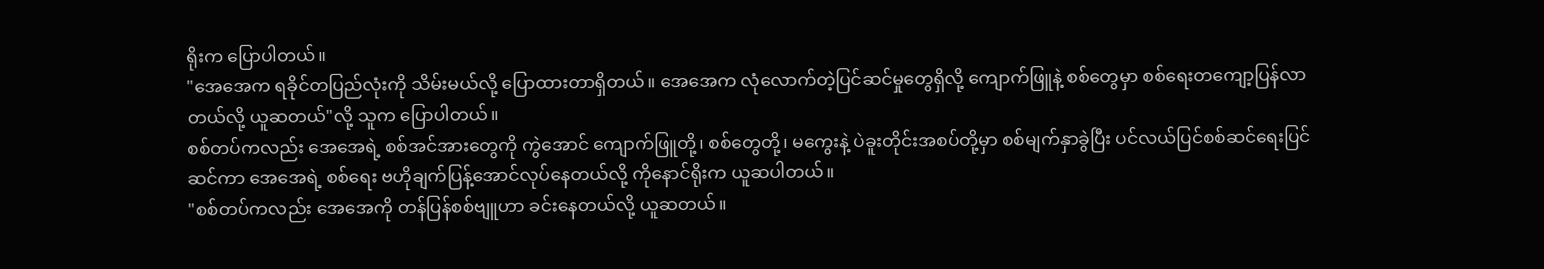ရိုးက ပြောပါတယ်။
"အေအေက ရခိုင်တပြည်လုံးကို သိမ်းမယ်လို့ ပြောထားတာရှိတယ်။ အေအေက လုံလောက်တဲ့ပြင်ဆင်မှုတွေရှိလို့ ကျောက်ဖြူနဲ့ စစ်တွေမှာ စစ်ရေးတကျော့ပြန်လာတယ်လို့ ယူဆတယ်"လို့ သူက ပြောပါတယ်။
စစ်တပ်ကလည်း အေအေရဲ့ စစ်အင်အားတွေကို ကွဲအောင် ကျောက်ဖြူတို့၊ စစ်တွေတို့၊ မကွေးနဲ့ ပဲခူးတိုင်းအစပ်တို့မှာ စစ်မျက်နှာခွဲပြီး ပင်လယ်ပြင်စစ်ဆင်ရေးပြင်ဆင်ကာ အေအေရဲ့ စစ်ရေး ဗဟိုချက်ပြန့်အောင်လုပ်နေတယ်လို့ ကိုနောင်ရိုးက ယူဆပါတယ်။
"စစ်တပ်ကလည်း အေအေကို တန်ပြန်စစ်ဗျူဟာ ခင်းနေတယ်လို့ ယူဆတယ်။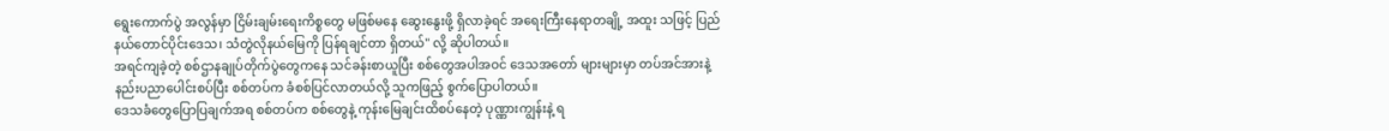ရွေးကောက်ပွဲ အလွန်မှာ ငြိမ်းချမ်းရေးကိစ္စတွေ မဖြစ်မနေ ဆွေးနွေးဖို့ ရှိလာခဲ့ရင် အရေးကြီးနေရာတချို့ အထူး သဖြင့် ပြည်နယ်တောင်ပိုင်းဒေသ၊ သံတွဲလိုနယ်မြေကို ပြန်ရချင်တာ ရှိတယ်" လို့ ဆိုပါတယ်။
အရင်ကျခဲ့တဲ့ စစ်ဌာနချုပ်တိုက်ပွဲတွေကနေ သင်ခန်းစာယူပြီး စစ်တွေအပါအဝင် ဒေသအတော် များများမှာ တပ်အင်အားနဲ့ နည်းပညာပေါင်းစပ်ပြီး စစ်တပ်က ခံစစ်ပြင်လာတယ်လို့ သူကဖြည့် စွက်ပြောပါတယ်။
ဒေသခံတွေပြောပြချက်အရ စစ်တပ်က စစ်တွေနဲ့ ကုန်းမြေချင်းထိစပ်နေတဲ့ ပုဏ္ဏားကျွန်းနဲ့ ရ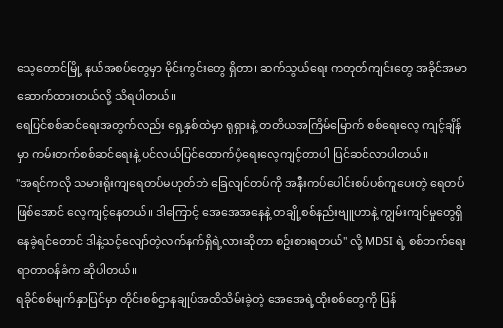သေ့တောင်မြို့ နယ်အစပ်တွေမှာ မိုင်းကွင်းတွေ ရှိတာ၊ ဆက်သွယ်ရေး ကတုတ်ကျင်းတွေ အခိုင်အမာဆောက်ထားတယ်လို့ သိရပါတယ်။
ရေပြင်စစ်ဆင်ရေးအတွက်လည်း ရှေ့နှစ်ထဲမှာ ရုရှားနဲ့ တတိယအကြိမ်မြောက် စစ်ရေးလေ့ ကျင့်ချိန်မှာ ကမ်းတက်စစ်ဆင်ရေးနဲ့ ပင်လယ်ပြင်ထောက်ပံ့ရေးလေ့ကျင့်တာပါ ပြင်ဆင်လာပါတယ်။
"အရင်ကလို သမားရိုးကျရေတပ်မဟုတ်ဘဲ ခြေလျင်တပ်ကို အနီးကပ်ပေါင်းစပ်ပစ်ကူပေးတဲ့ ရေတပ်ဖြစ်အောင် လေ့ကျင့်နေတယ်။ ဒါကြောင့် အေအေအနေနဲ့ တချို့စစ်နည်းဗျူဟာနဲ့ ကျွမ်းကျင်မှုတွေရှိနေခဲ့ရင်တောင် ဒါနဲ့သင့်လျော်တဲ့လက်နက်ရှိရဲ့လားဆိုတာ စဥ်းစားရတယ်" လို့ MDSI ရဲ့ စစ်ဘက်ရေးရာတာဝန်ခံက ဆိုပါတယ်။
ရခိုင်စစ်မျက်နှာပြင်မှာ တိုင်းစစ်ဌာနချုပ်အထိသိမ်းခဲ့တဲ့ အေအေရဲ့ထိုးစစ်တွေကို ပြန်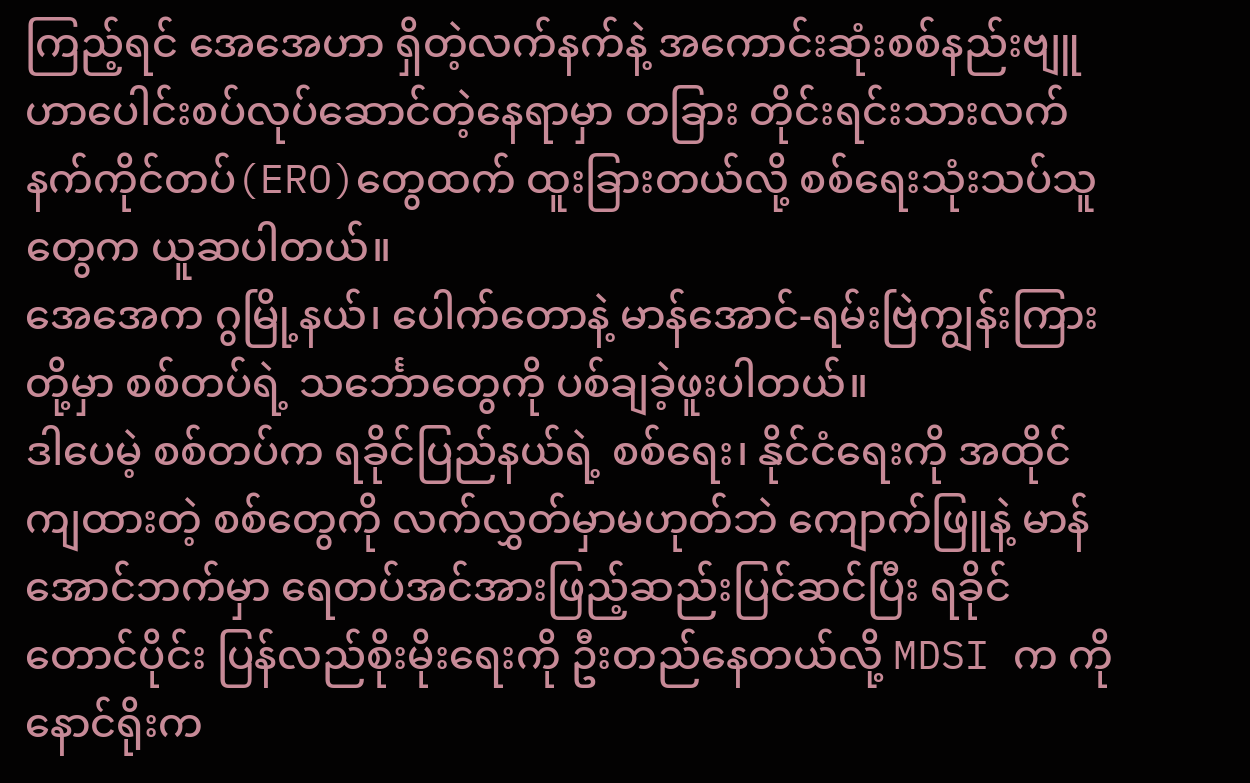ကြည့်ရင် အေအေဟာ ရှိတဲ့လက်နက်နဲ့ အကောင်းဆုံးစစ်နည်းဗျူဟာပေါင်းစပ်လုပ်ဆောင်တဲ့နေရာမှာ တခြား တိုင်းရင်းသားလက်နက်ကိုင်တပ်(ERO)တွေထက် ထူးခြားတယ်လို့ စစ်ရေးသုံးသပ်သူတွေက ယူဆပါတယ်။
အေအေက ဂွမြို့နယ်၊ ပေါက်တောနဲ့ မာန်အောင်-ရမ်းဗြဲကျွန်းကြားတို့မှာ စစ်တပ်ရဲ့ သင်္ဘောတွေကို ပစ်ချခဲ့ဖူးပါတယ်။
ဒါပေမဲ့ စစ်တပ်က ရခိုင်ပြည်နယ်ရဲ့ စစ်ရေး၊ နိုင်ငံရေးကို အထိုင်ကျထားတဲ့ စစ်တွေကို လက်လွှတ်မှာမဟုတ်ဘဲ ကျောက်ဖြူနဲ့ မာန်အောင်ဘက်မှာ ရေတပ်အင်အားဖြည့်ဆည်းပြင်ဆင်ပြီး ရခိုင်တောင်ပိုင်း ပြန်လည်စိုးမိုးရေးကို ဦးတည်နေတယ်လို့ MDSI က ကိုနောင်ရိုးက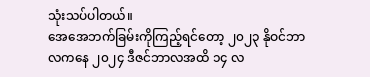သုံးသပ်ပါတယ်။
အေအေဘက်ခြမ်းကိုကြည့်ရင်တော့ ၂၀၂၃ နိုဝင်ဘာလကနေ ၂၀၂၄ ဒီဇင်ဘာလအထိ ၁၄ လ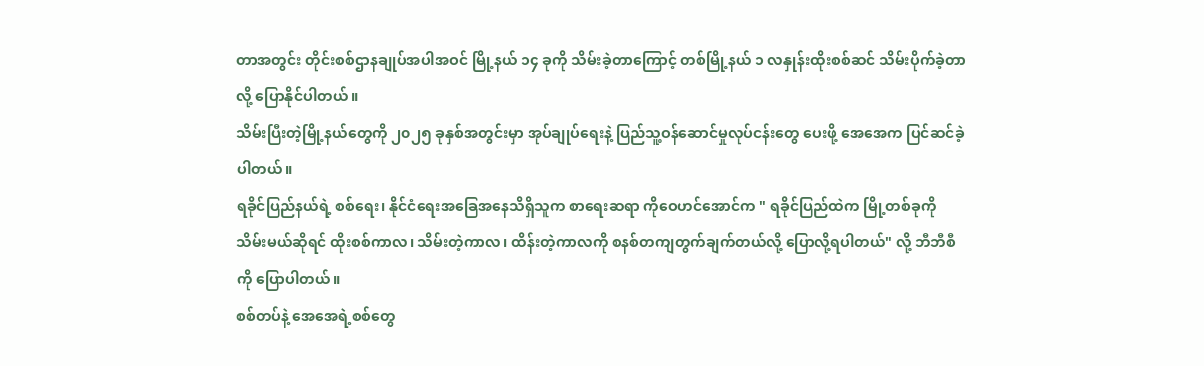တာအတွင်း တိုင်းစစ်ဌာနချုပ်အပါအဝင် မြို့နယ် ၁၄ ခုကို သိမ်းခဲ့တာကြောင့် တစ်မြို့နယ် ၁ လနှုန်းထိုးစစ်ဆင် သိမ်းပိုက်ခဲ့တာလို့ ပြောနိုင်ပါတယ်။
သိမ်းပြီးတဲ့မြို့နယ်တွေကို ၂၀၂၅ ခုနှစ်အတွင်းမှာ အုပ်ချုပ်ရေးနဲ့ ပြည်သူ့ဝန်ဆောင်မှုလုပ်ငန်းတွေ ပေးဖို့ အေအေက ပြင်ဆင်ခဲ့ပါတယ်။
ရခိုင်ပြည်နယ်ရဲ့ စစ်ရေး၊ နိုင်ငံရေးအခြေအနေသိရှိသူက စာရေးဆရာ ကိုဝေဟင်အောင်က " ရခိုင်ပြည်ထဲက မြို့တစ်ခုကို သိမ်းမယ်ဆိုရင် ထိုးစစ်ကာလ၊ သိမ်းတဲ့ကာလ၊ ထိန်းတဲ့ကာလကို စနစ်တကျတွက်ချက်တယ်လို့ ပြောလို့ရပါတယ်" လို့ ဘီဘီစီကို ပြောပါတယ်။
စစ်တပ်နဲ့ အေအေရဲ့စစ်တွေ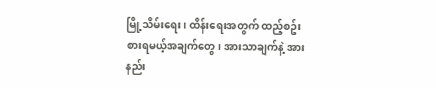မြို့သိမ်းရေး၊ ထိန်းရေးအတွက် ထည့်စဥ်းစားရမယ့်အချက်တွေ၊ အားသာချက်နဲ့ အားနည်း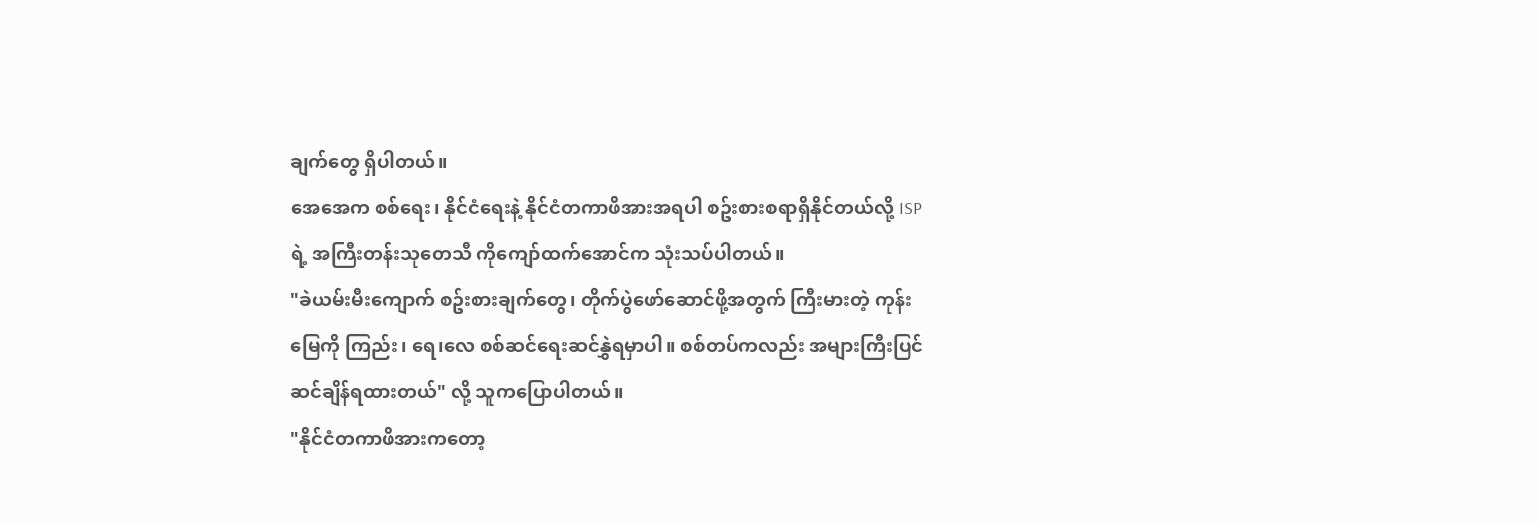ချက်တွေ ရှိပါတယ်။
အေအေက စစ်ရေး၊ နိုင်ငံရေးနဲ့ နိုင်ငံတကာဖိအားအရပါ စဥ်းစားစရာရှိနိုင်တယ်လို့ ISP ရဲ့ အကြီးတန်းသုတေသီ ကိုကျော်ထက်အောင်က သုံးသပ်ပါတယ်။
"ခဲယမ်းမီးကျောက် စဥ်းစားချက်တွေ၊ တိုက်ပွဲဖော်ဆောင်ဖို့အတွက် ကြီးမားတဲ့ ကုန်းမြေကို ကြည်း၊ ရေ၊လေ စစ်ဆင်ရေးဆင်နွှဲရမှာပါ။ စစ်တပ်ကလည်း အများကြီးပြင်ဆင်ချိန်ရထားတယ်" လို့ သူကပြောပါတယ်။
"နိုင်ငံတကာဖိအားကတော့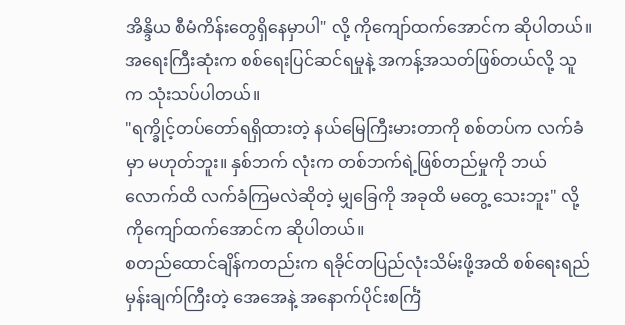အိန္ဒိယ စီမံကိန်းတွေရှိနေမှာပါ" လို့ ကိုကျော်ထက်အောင်က ဆိုပါတယ်။
အရေးကြီးဆုံးက စစ်ရေးပြင်ဆင်ရမှုနဲ့ အကန့်အသတ်ဖြစ်တယ်လို့ သူက သုံးသပ်ပါတယ်။
"ရက္ခိုင့်တပ်တော်ရရှိထားတဲ့ နယ်မြေကြီးမားတာကို စစ်တပ်က လက်ခံမှာ မဟုတ်ဘူး။ နှစ်ဘက် လုံးက တစ်ဘက်ရဲ့ဖြစ်တည်မှုကို ဘယ်လောက်ထိ လက်ခံကြမလဲဆိုတဲ့ မျှခြေကို အခုထိ မတွေ့ သေးဘူး" လို့ ကိုကျော်ထက်အောင်က ဆိုပါတယ်။
စတည်ထောင်ချိန်ကတည်းက ရခိုင်တပြည်လုံးသိမ်းဖို့အထိ စစ်ရေးရည်မှန်းချက်ကြီးတဲ့ အေအေနဲ့ အနောက်ပိုင်းစင်္ကြံ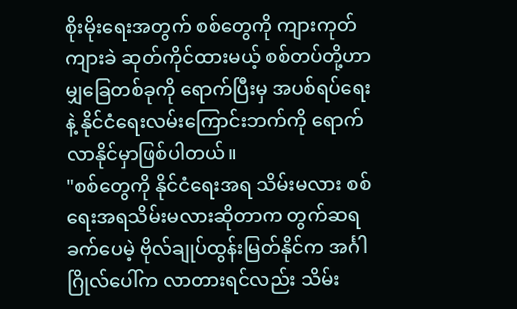စိုးမိုးရေးအတွက် စစ်တွေကို ကျားကုတ် ကျားခဲ ဆုတ်ကိုင်ထားမယ့် စစ်တပ်တို့ဟာ မျှခြေတစ်ခုကို ရောက်ပြီးမှ အပစ်ရပ်ရေးနဲ့ နိုင်ငံရေးလမ်းကြောင်းဘက်ကို ရောက်လာနိုင်မှာဖြစ်ပါတယ်။
"စစ်တွေကို နိုင်ငံရေးအရ သိမ်းမလား စစ်ရေးအရသိမ်းမလားဆိုတာက တွက်ဆရခက်ပေမဲ့ ဗိုလ်ချုပ်ထွန်းမြတ်နိုင်က အင်္ဂါဂြိုလ်ပေါ်က လာတားရင်လည်း သိမ်း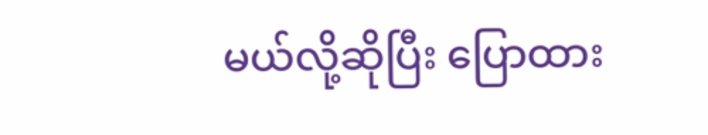မယ်လို့ဆိုပြီး ပြောထား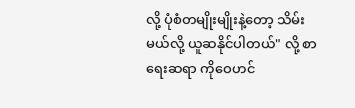လို့ ပုံစံတမျိုးမျိုးနဲ့တော့ သိမ်းမယ်လို့ ယူဆနိုင်ပါတယ်" လို့ စာရေးဆရာ ကိုဝေဟင်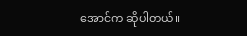အောင်က ဆိုပါတယ်။